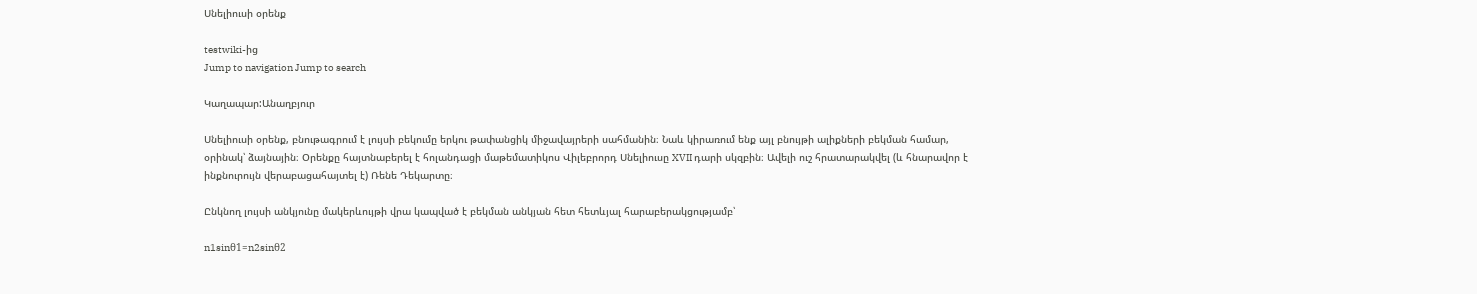Սնելիուսի օրենք

testwiki-ից
Jump to navigation Jump to search

Կաղապար:Անաղբյուր

Սնելիուսի օրենք, բնութագրում է լույսի բեկումը երկու թափանցիկ միջավայրերի սահմանին։ Նաև կիրառում ենք այլ բնույթի ալիքների բեկման համար, օրինակ՝ ձայնային։ Օրենքը հայտնաբերել է հոլանդացի մաթեմատիկոս Վիլեբրորդ Սնելիուսը XVII դարի սկզբին։ Ավելի ուշ հրատարակվել (և հնարավոր է ինքնուրույն վերաբացահայտել է) Ռենե Դեկարտը։

Ընկնող լույսի անկյունը մակերևույթի վրա կապված է բեկման անկյան հետ հետևյալ հարաբերակցությամբ՝

n1sinθ1=n2sinθ2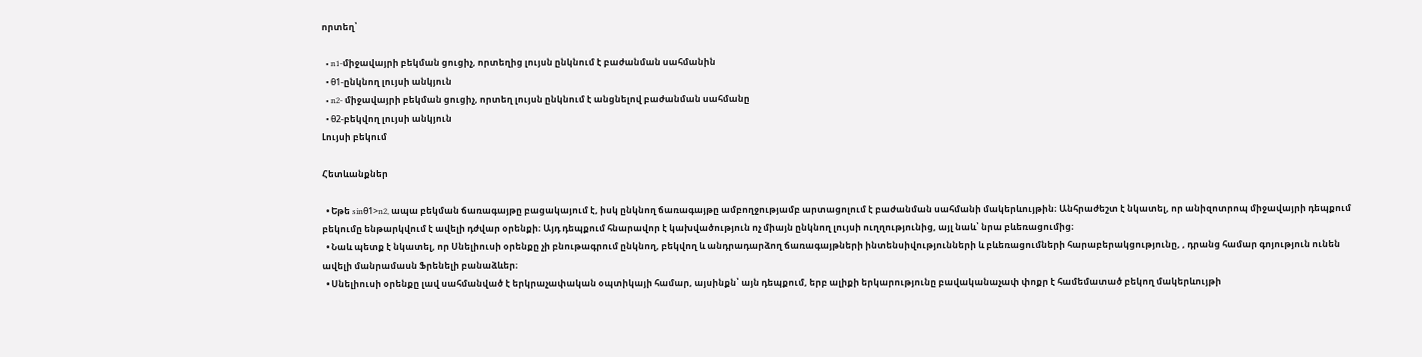որտեղ՝

  • n1-միջավայրի բեկման ցուցիչ, որտեղից լույսն ընկնում է բաժանման սահմանին
  • θ1-ընկնող լույսի անկյուն
  • n2- միջավայրի բեկման ցուցիչ, որտեղ լույսն ընկնում է անցնելով բաժանման սահմանը
  • θ2-բեկվող լույսի անկյուն
Լույսի բեկում

Հետևանքներ

  • Եթե sinθ1>n2, ապա բեկման ճառագայթը բացակայում է, իսկ ընկնող ճառագայթը ամբողջությամբ արտացոլում է բաժանման սահմանի մակերևույթին։ Անհրաժեշտ է նկատել, որ անիզոտրոպ միջավայրի դեպքում բեկումը ենթարկվում է ավելի դժվար օրենքի։ Այդ դեպքում հնարավոր է կախվածություն ոչ միայն ընկնող լույսի ուղղությունից, այլ նաև՝ նրա բևեռացումից։
  • Նաև պետք է նկատել, որ Սնելիուսի օրենքը չի բնութագրում ընկնող, բեկվող և անդրադարձող ճառագայթների ինտենսիվությունների և բևեռացումների հարաբերակցությունը, , դրանց համար գոյություն ունեն ավելի մանրամասն Ֆրենելի բանաձևեր։
  • Սնելիուսի օրենքը լավ սահմանված է երկրաչափական օպտիկայի համար, այսինքն՝ այն դեպքում, երբ ալիքի երկարությունը բավականաչափ փոքր է համեմատած բեկող մակերևույթի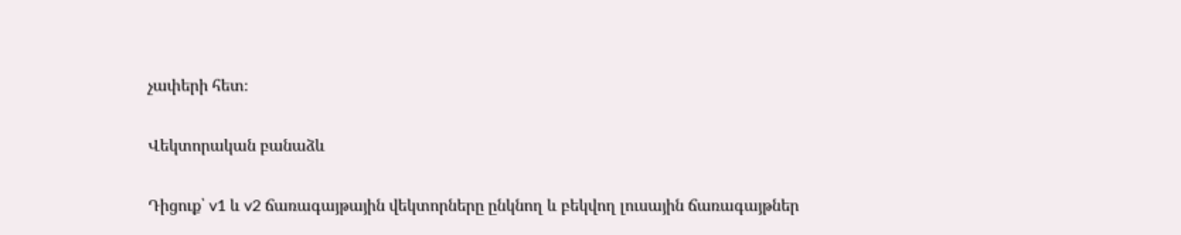չափերի հետ։

Վեկտորական բանաձև

Դիցուք՝ v1 և v2 ճառագայթային վեկտորները ընկնող և բեկվող լուսային ճառագայթներ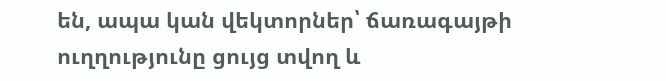են, ապա կան վեկտորներ՝ ճառագայթի ուղղությունը ցույց տվող և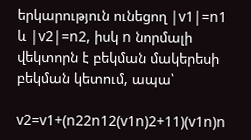երկարություն ունեցող |v1|=n1 և |v2|=n2, իսկ n նորմալի վեկտորն է բեկման մակերեսի բեկման կետում, ապա՝

v2=v1+(n22n12(v1n)2+11)(v1n)n